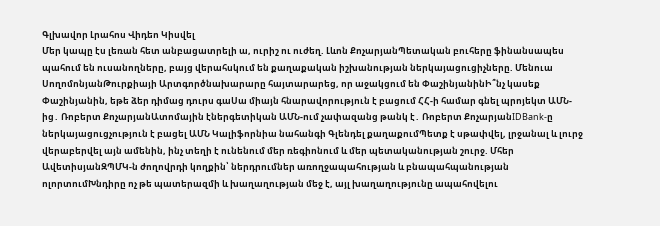Գլխավոր Լրահոս Վիդեո Կիսվել
Մեր կապը էս լեռան հետ անբացատրելի ա, ուրիշ ու ուժեղ. Լևոն ՔոչարյանՊետական բուհերը ֆինանսապես պահում են ուսանողները, բայց վերահսկում են քաղաքական իշխանության ներկայացուցիչները. Մենուա ՍողոմոնյանԹուրքիայի Արտգործնախարարը հայտարարեց, որ աջակցում են ՓաշինյանինԻ՞նչ կասեք Փաշինյանին, եթե ձեր դիմաց դուրս գաՍա միայն հնարավորություն է բացում ՀՀ-ի համար գնել պրոյեկտ ԱՄՆ-ից․ Ռոբերտ ՔոչարյանԱտոմային էներգետիկան ԱՄՆ-ում չափազանց թանկ է․ Ռոբերտ ՔոչարյանIDBank-ը ներկայացուցչություն է բացել ԱՄՆ Կալիֆորնիա նահանգի Գլենդել քաղաքումՊետք է սթափվել, լրջանալ և լուրջ վերաբերվել այն ամենին, ինչ տեղի է ունենում մեր ռեգիոնում և մեր պետականության շուրջ. Մհեր ԱվետիսյանԶՊՄԿ-ն ժողովրդի կողքին՝ ներդրումներ առողջապահության և բնապահպանության ոլորտումԽնդիրը ոչ թե պատերազմի և խաղաղության մեջ է, այլ խաղաղությունը ապահովելու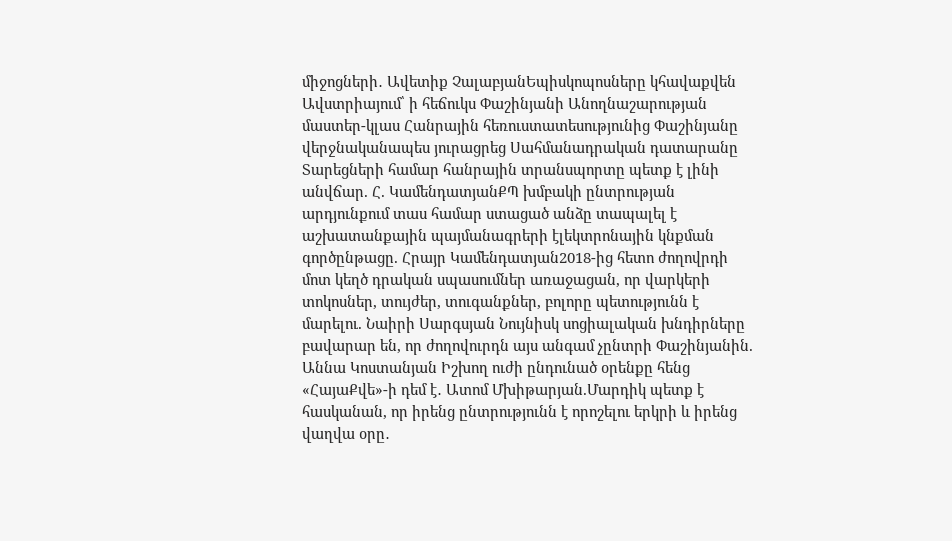միջոցների․ Ավետիք ՉալաբյանԵպիսկոպոսները կհավաքվեն Ավստրիայում՝ ի հեճուկս Փաշինյանի Անողնաշարության մաստեր-կլաս Հանրային հեռուստատեսությունից Փաշինյանը վերջնականապես յուրացրեց Սահմանադրական դատարանը Տարեցների համար հանրային տրանսպորտը պետք է լինի անվճար. Հ. ԿամենդատյանՔՊ խմբակի ընտրության արդյունքում տաս համար ստացած անձը տապալել է աշխատանքային պայմանագրերի էլեկտրոնային կնքման գործընթացը. Հրայր Կամենդատյան2018-ից հետո ժողովրդի մոտ կեղծ դրական սպասումներ առաջացան, որ վարկերի տոկոսներ, տույժեր, տուգանքներ, բոլորը պետությունն է մարելու. Նաիրի Սարգսյան Նույնիսկ սոցիալական խնդիրները բավարար են, որ ժողովուրդն այս անգամ չընտրի Փաշինյանին. Աննա Կոստանյան Իշխող ուժի ընդունած օրենքը հենց «ՀայաՔվե»-ի դեմ է․ Ատոմ Մխիթարյան.Մարդիկ պետք է հասկանան, որ իրենց ընտրությունն է որոշելու երկրի և իրենց վաղվա օրը․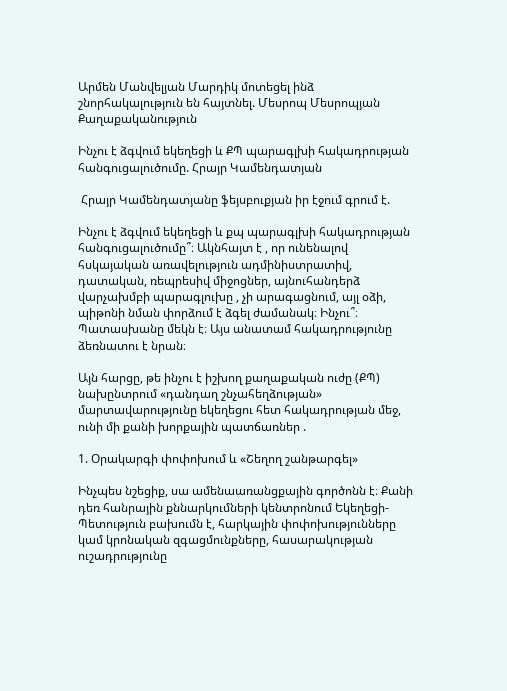Արմեն Մանվելյան Մարդիկ մոտեցել ինձ շնորհակալություն են հայտնել. Մեսրոպ Մեսրոպյան
Քաղաքականություն

Ինչու է ձգվում եկեղեցի և ՔՊ պարագլխի հակադրության հանգուցալուծումը. Հրայր Կամենդատյան

 Հրայր Կամենդատյանը ֆեյսբուքյան իր էջում գրում է.

Ինչու է ձգվում եկեղեցի և քպ պարագլխի հակադրության հանգուցալուծումը՞։ Ակնհայտ է , որ ունենալով հսկայական առավելություն ադմինիստրատիվ, դատական, ռեպրեսիվ միջոցներ, այնուհանդերձ վարչախմբի պարագլուխը , չի արագացնում, այլ օձի, պիթոնի նման փորձում է ձգել ժամանակ։ Ինչու՞։ Պատասխանը մեկն է։ Այս անատամ հակադրությունը ձեռնատու է նրան։

Այն հարցը, թե ինչու է իշխող քաղաքական ուժը (ՔՊ) նախընտրում «դանդաղ շնչահեղձության» մարտավարությունը եկեղեցու հետ հակադրության մեջ, ունի մի քանի խորքային պատճառներ .

1. Օրակարգի փոփոխում և «Շեղող շանթարգել»

Ինչպես նշեցիք, սա ամենաառանցքային գործոնն է։ Քանի դեռ հանրային քննարկումների կենտրոնում Եկեղեցի-Պետություն բախումն է, հարկային փոփոխությունները կամ կրոնական զգացմունքները, հասարակության ուշադրությունը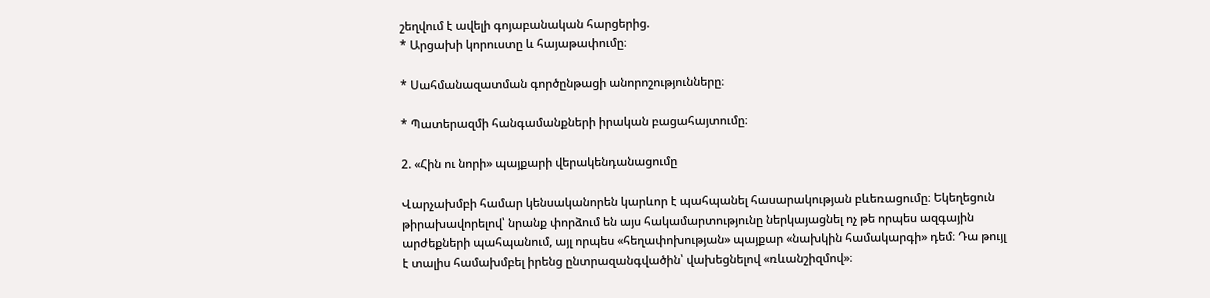շեղվում է ավելի գոյաբանական հարցերից.
* Արցախի կորուստը և հայաթափումը։

* Սահմանազատման գործընթացի անորոշությունները։

* Պատերազմի հանգամանքների իրական բացահայտումը։

2. «Հին ու նորի» պայքարի վերակենդանացումը

Վարչախմբի համար կենսականորեն կարևոր է պահպանել հասարակության բևեռացումը։ Եկեղեցուն թիրախավորելով՝ նրանք փորձում են այս հակամարտությունը ներկայացնել ոչ թե որպես ազգային արժեքների պահպանում, այլ որպես «հեղափոխության» պայքար «նախկին համակարգի» դեմ։ Դա թույլ է տալիս համախմբել իրենց ընտրազանգվածին՝ վախեցնելով «ռևանշիզմով»։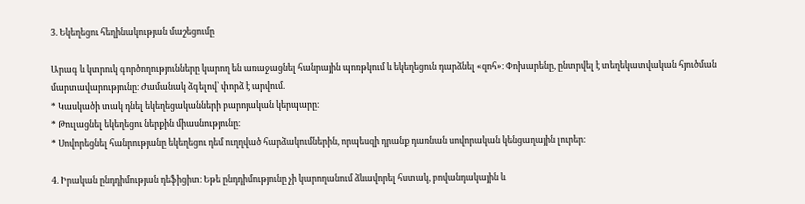3. Եկեղեցու հեղինակության մաշեցումը

Արագ և կտրուկ գործողությունները կարող են առաջացնել հանրային պոռթկում և եկեղեցուն դարձնել «զոհ»։ Փոխարենը, ընտրվել է տեղեկատվական հյուծման մարտավարությունը։ Ժամանակ ձգելով՝ փորձ է արվում.
* Կասկածի տակ դնել եկեղեցականների բարոյական կերպարը։
* Թուլացնել եկեղեցու ներքին միասնությունը։
* Սովորեցնել հանրությանը եկեղեցու դեմ ուղղված հարձակումներին, որպեսզի դրանք դառնան սովորական կենցաղային լուրեր։

4. Իրական ընդդիմության դեֆիցիտ։ Եթե ընդդիմությունը չի կարողանում ձևավորել հստակ, բովանդակային և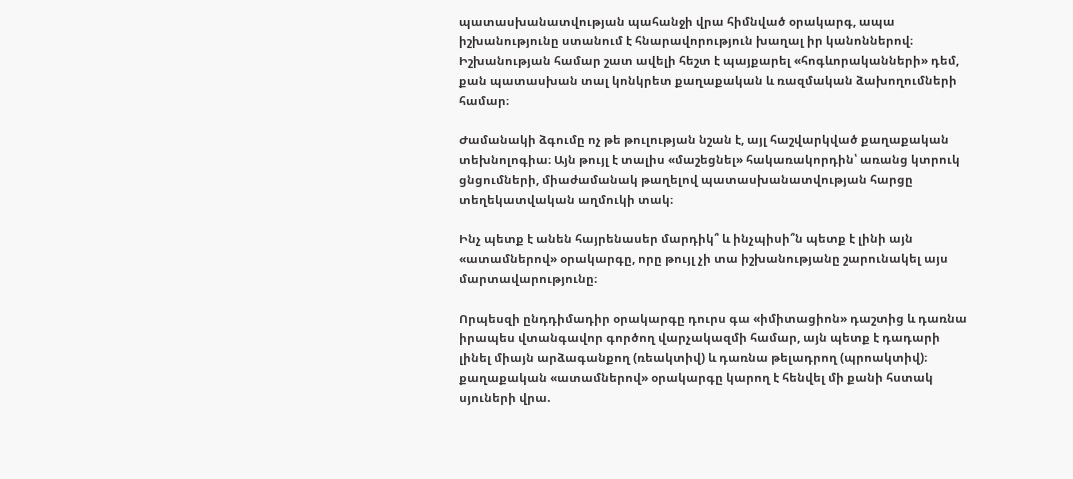պատասխանատվության պահանջի վրա հիմնված օրակարգ, ապա իշխանությունը ստանում է հնարավորություն խաղալ իր կանոններով։ Իշխանության համար շատ ավելի հեշտ է պայքարել «հոգևորականների» դեմ, քան պատասխան տալ կոնկրետ քաղաքական և ռազմական ձախողումների համար։

Ժամանակի ձգումը ոչ թե թուլության նշան է, այլ հաշվարկված քաղաքական տեխնոլոգիա։ Այն թույլ է տալիս «մաշեցնել» հակառակորդին՝ առանց կտրուկ ցնցումների, միաժամանակ թաղելով պատասխանատվության հարցը տեղեկատվական աղմուկի տակ։

Ինչ պետք է անեն հայրենասեր մարդիկ՞ և ինչպիսի՞ն պետք է լինի այն «ատամներով» օրակարգը, որը թույլ չի տա իշխանությանը շարունակել այս մարտավարությունը։

Որպեսզի ընդդիմադիր օրակարգը դուրս գա «իմիտացիոն» դաշտից և դառնա իրապես վտանգավոր գործող վարչակազմի համար, այն պետք է դադարի լինել միայն արձագանքող (ռեակտիվ) և դառնա թելադրող (պրոակտիվ)։ քաղաքական «ատամներով» օրակարգը կարող է հենվել մի քանի հստակ սյուների վրա.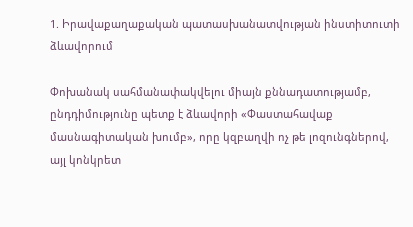1. Իրավաքաղաքական պատասխանատվության ինստիտուտի ձևավորում

Փոխանակ սահմանափակվելու միայն քննադատությամբ, ընդդիմությունը պետք է ձևավորի «Փաստահավաք մասնագիտական խումբ», որը կզբաղվի ոչ թե լոզունգներով, այլ կոնկրետ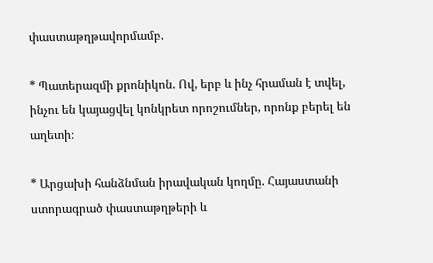փաստաթղթավորմամբ.

* Պատերազմի քրոնիկոն. Ով, երբ և ինչ հրաման է տվել, ինչու են կայացվել կոնկրետ որոշումներ, որոնք բերել են աղետի։

* Արցախի հանձնման իրավական կողմը. Հայաստանի ստորագրած փաստաթղթերի և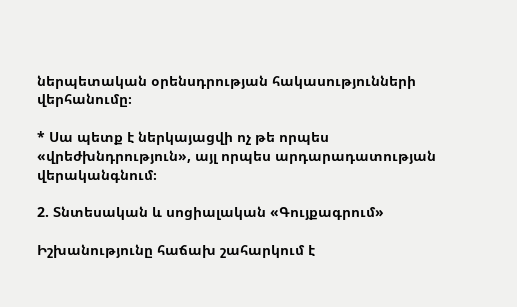ներպետական օրենսդրության հակասությունների վերհանումը։

* Սա պետք է ներկայացվի ոչ թե որպես «վրեժխնդրություն», այլ որպես արդարադատության վերականգնում։

2. Տնտեսական և սոցիալական «Գույքագրում»

Իշխանությունը հաճախ շահարկում է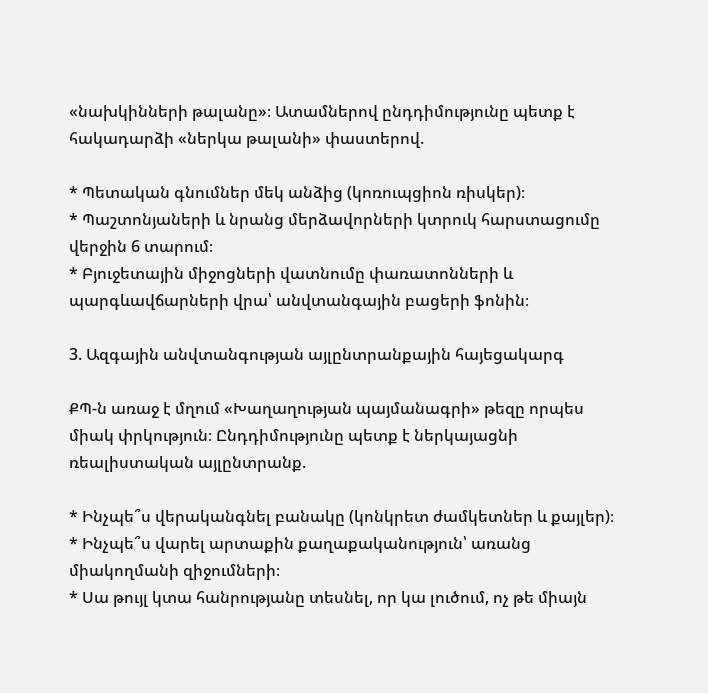«նախկինների թալանը»։ Ատամներով ընդդիմությունը պետք է հակադարձի «ներկա թալանի» փաստերով.

* Պետական գնումներ մեկ անձից (կոռուպցիոն ռիսկեր)։
* Պաշտոնյաների և նրանց մերձավորների կտրուկ հարստացումը վերջին 6 տարում։
* Բյուջետային միջոցների վատնումը փառատոնների և պարգևավճարների վրա՝ անվտանգային բացերի ֆոնին։

3. Ազգային անվտանգության այլընտրանքային հայեցակարգ

ՔՊ-ն առաջ է մղում «Խաղաղության պայմանագրի» թեզը որպես միակ փրկություն։ Ընդդիմությունը պետք է ներկայացնի ռեալիստական այլընտրանք.

* Ինչպե՞ս վերականգնել բանակը (կոնկրետ ժամկետներ և քայլեր)։
* Ինչպե՞ս վարել արտաքին քաղաքականություն՝ առանց միակողմանի զիջումների։
* Սա թույլ կտա հանրությանը տեսնել, որ կա լուծում, ոչ թե միայն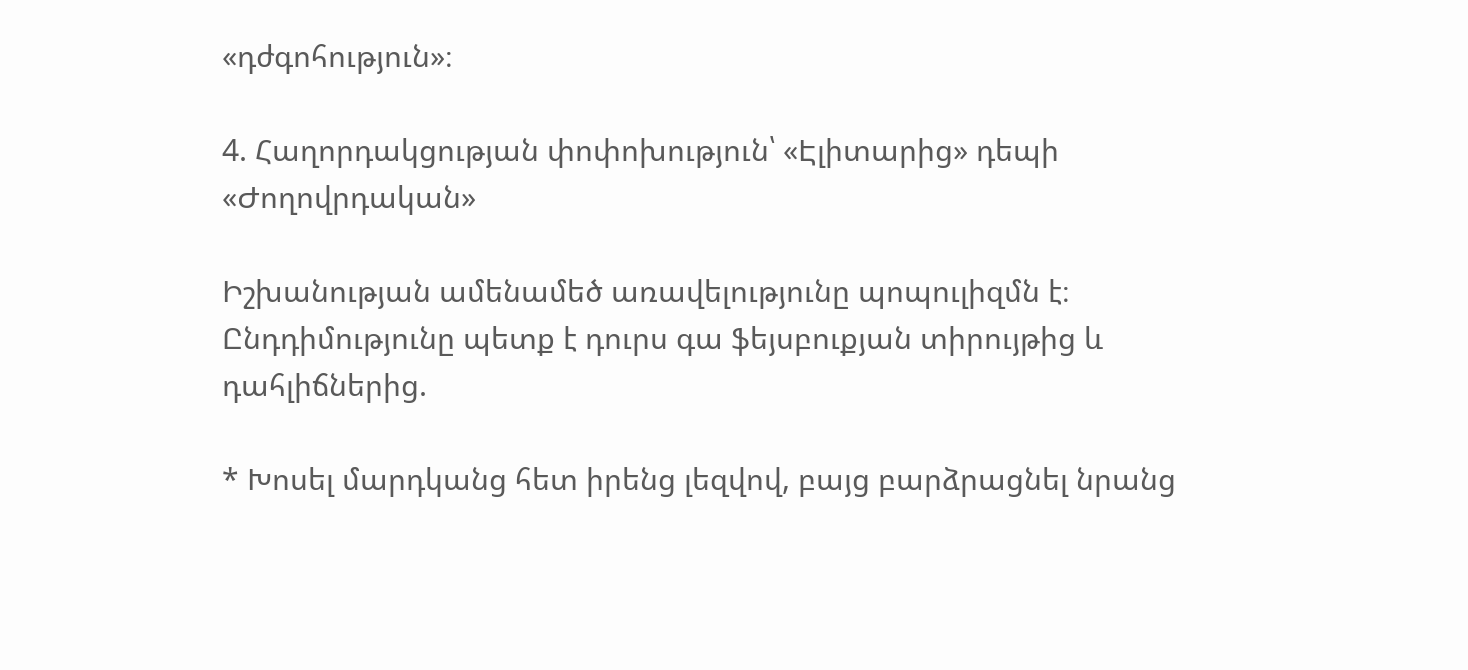«դժգոհություն»։

4. Հաղորդակցության փոփոխություն՝ «Էլիտարից» դեպի «Ժողովրդական»

Իշխանության ամենամեծ առավելությունը պոպուլիզմն է։ Ընդդիմությունը պետք է դուրս գա ֆեյսբուքյան տիրույթից և դահլիճներից.

* Խոսել մարդկանց հետ իրենց լեզվով, բայց բարձրացնել նրանց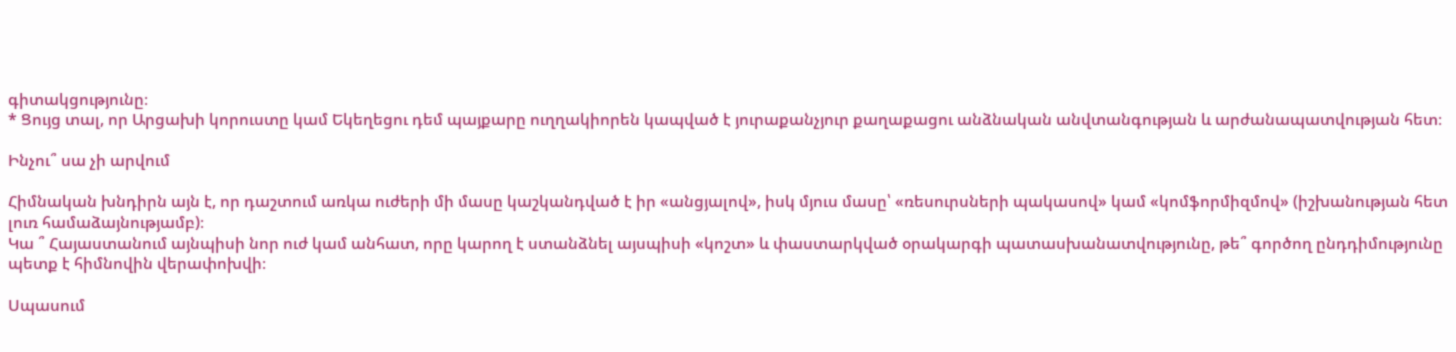գիտակցությունը։
* Ցույց տալ, որ Արցախի կորուստը կամ Եկեղեցու դեմ պայքարը ուղղակիորեն կապված է յուրաքանչյուր քաղաքացու անձնական անվտանգության և արժանապատվության հետ։

Ինչու՞ սա չի արվում

Հիմնական խնդիրն այն է, որ դաշտում առկա ուժերի մի մասը կաշկանդված է իր «անցյալով», իսկ մյուս մասը՝ «ռեսուրսների պակասով» կամ «կոմֆորմիզմով» (իշխանության հետ լուռ համաձայնությամբ)։
Կա ՞ Հայաստանում այնպիսի նոր ուժ կամ անհատ, որը կարող է ստանձնել այսպիսի «կոշտ» և փաստարկված օրակարգի պատասխանատվությունը, թե՞ գործող ընդդիմությունը պետք է հիմնովին վերափոխվի։

Սպասում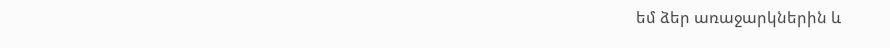եմ ձեր առաջարկներին և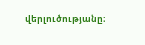վերլուծությանը։